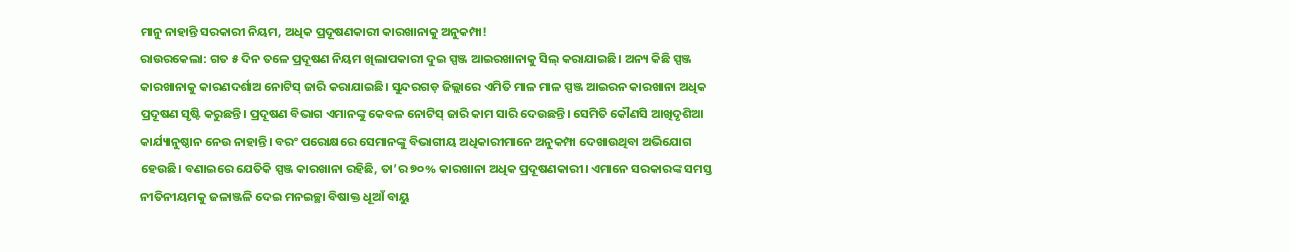ମାନୁ ନାହାନ୍ତି ସରକାରୀ ନିୟମ, ଅଧିକ ପ୍ରଦୂଷଣକାରୀ କାରଖାନାକୁ ଅନୁକମ୍ପା!
ରାଉରକେଲା: ଗତ ୫ ଦିନ ତଳେ ପ୍ରଦୂଷଣ ନିୟମ ଖିଲାପକାରୀ ଦୁଇ ସ୍ପଞ୍ଜ ଆଇରଖାନାକୁ ସିଲ୍ କରାଯାଇଛି। ଅନ୍ୟ କିଛି ସ୍ପଞ୍ଜ କାରଖାନାକୁ କାରଣଦର୍ଶାଅ ନୋଟିସ୍ ଜାରି କରାଯାଇଛି। ସୁନ୍ଦରଗଡ଼ ଜିଲ୍ଲାରେ ଏମିତି ମାଳ ମାଳ ସ୍ପଞ୍ଜ ଆଇରନ କାରଖାନା ଅଧିକ ପ୍ରଦୂଷଣ ସୃଷ୍ଟି କରୁଛନ୍ତି। ପ୍ରଦୂଷଣ ବିଭାଗ ଏମାନଙ୍କୁ କେବଳ ନୋଟିସ୍ ଜାରି କାମ ସାରି ଦେଉଛନ୍ତି। ସେମିତି କୌଣସି ଆଖିଦୃଶିଆ କାର୍ଯ୍ୟାନୁଷ୍ଠାନ ନେଉ ନାହାନ୍ତି। ବରଂ ପରୋକ୍ଷରେ ସେମାନଙ୍କୁ ବିଭାଗୀୟ ଅଧିକାରୀମାନେ ଅନୁକମ୍ପା ଦେଖାଉଥିବା ଅଭିଯୋଗ ହେଉଛି। ବଣାଇରେ ଯେତିକି ସ୍ପଞ୍ଜ କାରଖାନା ରହିଛି, ତା’ର ୭୦% କାରଖାନା ଅଧିକ ପ୍ରଦୂଷଣକାରୀ। ଏମାନେ ସରକାରଙ୍କ ସମସ୍ତ ନୀତିନୀୟମକୁ ଜଳାଞ୍ଜଳି ଦେଇ ମନଇଚ୍ଛା ବିଷାକ୍ତ ଧୂଆଁ ବାୟୁ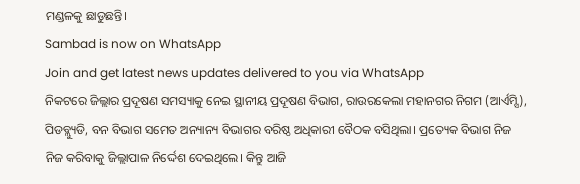ମଣ୍ଡଳକୁ ଛାଡୁଛନ୍ତି।
Sambad is now on WhatsApp
Join and get latest news updates delivered to you via WhatsApp
ନିକଟରେ ଜିଲ୍ଲାର ପ୍ରଦୂଷଣ ସମସ୍ୟାକୁ ନେଇ ସ୍ଥାନୀୟ ପ୍ରଦୂଷଣ ବିଭାଗ, ରାଉରକେଲା ମହାନଗର ନିଗମ (ଆର୍ଏମ୍ସି), ପିଡବ୍ଲ୍ୟୁଡି, ବନ ବିଭାଗ ସମେତ ଅନ୍ୟାନ୍ୟ ବିଭାଗର ବରିଷ୍ଠ ଅଧିକାରୀ ବୈଠକ ବସିଥିଲା। ପ୍ରତ୍ୟେକ ବିଭାଗ ନିଜ ନିଜ କରିବାକୁ ଜିଲ୍ଲାପାଳ ନିର୍ଦ୍ଦେଶ ଦେଇଥିଲେ। କିନ୍ତୁ ଆଜି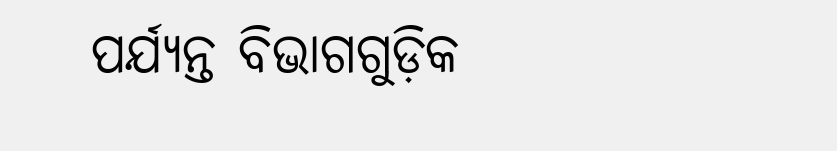ପର୍ଯ୍ୟନ୍ତ ବିଭାଗଗୁଡ଼ିକ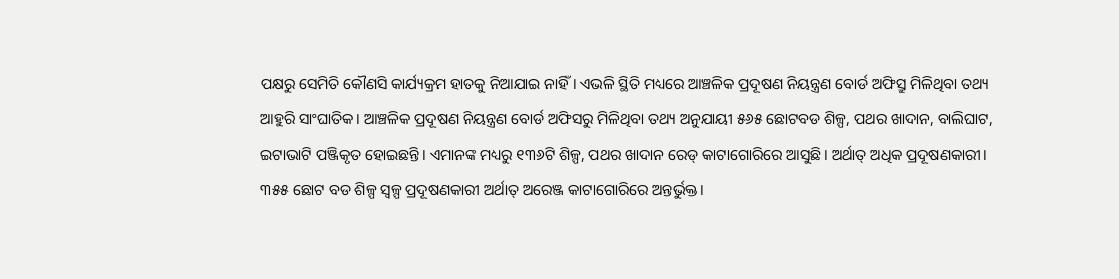ପକ୍ଷରୁ ସେମିତି କୌଣସି କାର୍ଯ୍ୟକ୍ରମ ହାତକୁ ନିଆଯାଇ ନାହିଁ। ଏଭଳି ସ୍ଥିତି ମଧ୍ୟରେ ଆଞ୍ଚଳିକ ପ୍ରଦୂଷଣ ନିୟନ୍ତ୍ରଣ ବୋର୍ଡ ଅଫିସ୍ରୁ ମିଳିଥିବା ତଥ୍ୟ ଆହୁରି ସାଂଘାତିକ। ଆଞ୍ଚଳିକ ପ୍ରଦୂଷଣ ନିୟନ୍ତ୍ରଣ ବୋର୍ଡ ଅଫିସରୁ ମିଳିଥିବା ତଥ୍ୟ ଅନୁଯାୟୀ ୫୬୫ ଛୋଟବଡ ଶିଳ୍ପ, ପଥର ଖାଦାନ, ବାଲିଘାଟ, ଇଟାଭାଟି ପଞ୍ଜିକୃତ ହୋଇଛନ୍ତି। ଏମାନଙ୍କ ମଧ୍ୟରୁ ୧୩୬ଟି ଶିଳ୍ପ, ପଥର ଖାଦାନ ରେଡ୍ କାଟାଗୋରିରେ ଆସୁଛି। ଅର୍ଥାତ୍ ଅଧିକ ପ୍ରଦୂଷଣକାରୀ।
୩୫୫ ଛୋଟ ବଡ ଶିଳ୍ପ ସ୍ବଳ୍ପ ପ୍ରଦୂଷଣକାରୀ ଅର୍ଥାତ୍ ଅରେଞ୍ଜ କାଟାଗୋରିରେ ଅନ୍ତର୍ଭୁକ୍ତ।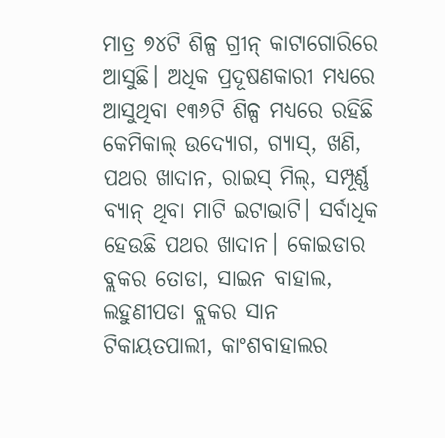ମାତ୍ର ୭୪ଟି ଶିଳ୍ପ ଗ୍ରୀନ୍ କାଟାଗୋରିରେ ଆସୁଛି। ଅଧିକ ପ୍ରଦୂଷଣକାରୀ ମଧ୍ୟରେ ଆସୁଥିବା ୧୩୬ଟି ଶିଳ୍ପ ମଧ୍ୟରେ ରହିଛି କେମିକାଲ୍ ଉଦ୍ୟୋଗ, ଗ୍ୟାସ୍, ଖଣି, ପଥର ଖାଦାନ, ରାଇସ୍ ମିଲ୍, ସମ୍ପୂର୍ଣ୍ଣ ବ୍ୟାନ୍ ଥିବା ମାଟି ଇଟାଭାଟି। ସର୍ବାଧିକ ହେଉଛି ପଥର ଖାଦାନ। କୋଇଡାର ବ୍ଲକର ତୋଡା, ସାଇନ ବାହାଲ, ଲହୁଣୀପଡା ବ୍ଲକର ସାନ ଟିକାୟତପାଲୀ, କାଂଶବାହାଲର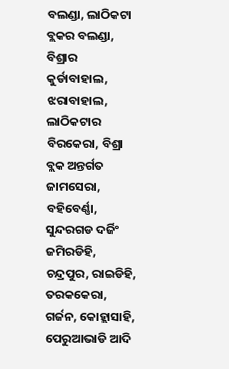ବଲଣ୍ଡା, ଲାଠିକଟା ବ୍ଲକର ବଲଣ୍ଡା, ବିଶ୍ରାର କୁର୍ଡାବାହାଲ, ଝରାବାହାଲ, ଲାଠିକଟାର ବିରକେରା, ବିଶ୍ରା ବ୍ଲକ ଅନ୍ତର୍ଗତ ଜାମସେରା, ବହିବେର୍ଣ୍ଣା, ସୁନ୍ଦରଗଡ ଦର୍ଜିଂ ଜମିରଡିହି, ଚନ୍ଦ୍ରପୁର, ରାଇଡିହି, ତରକକେରା, ଗର୍ଜନ, କୋହ୍ଲାସାହି, ପେରୁଆଭାଡି ଆଦି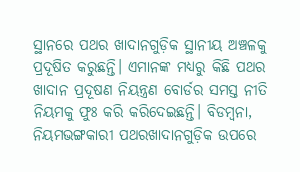ସ୍ଥାନରେ ପଥର ଖାଦାନଗୁଡ଼ିକ ସ୍ଥାନୀୟ ଅଞ୍ଚଳକୁ ପ୍ରଦୂଷିତ କରୁଛନ୍ତି। ଏମାନଙ୍କ ମଧ୍ୟରୁ କିଛି ପଥର ଖାଦାନ ପ୍ରଦୂଷଣ ନିୟନ୍ତ୍ରଣ ବୋର୍ଡର ସମସ୍ତ ନୀତି ନିୟମକୁ ଫୁଃ କରି କରିଦେଇଛନ୍ତି। ବିଡମ୍ବନା, ନିୟମଭଙ୍ଗକାରୀ ପଥରଖାଦାନଗୁଡ଼ିକ ଉପରେ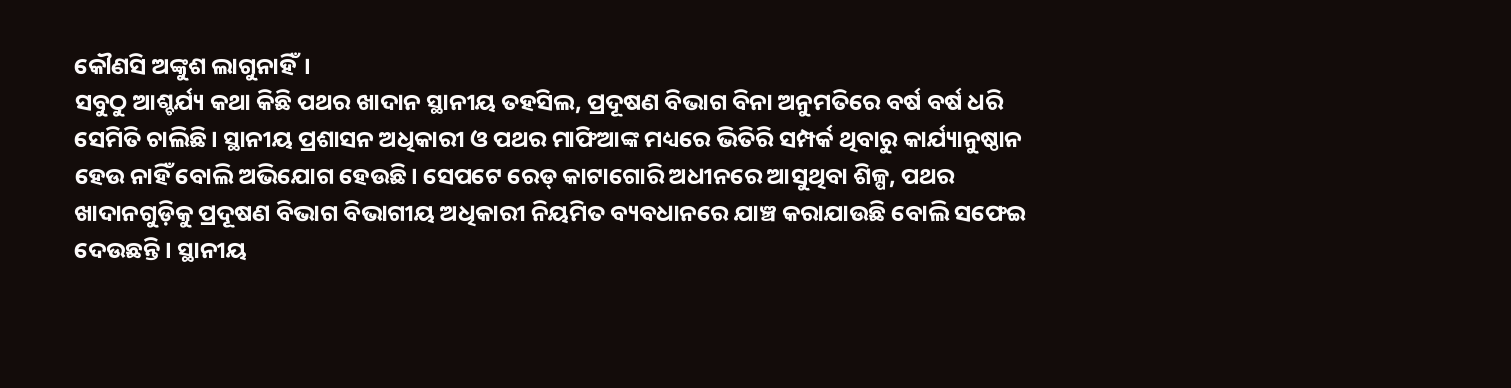କୌଣସି ଅଙ୍କୁଶ ଲାଗୁନାହିଁ।
ସବୁଠୁ ଆଶ୍ଚର୍ଯ୍ୟ କଥା କିଛି ପଥର ଖାଦାନ ସ୍ଥାନୀୟ ତହସିଲ, ପ୍ରଦୂଷଣ ବିଭାଗ ବିନା ଅନୁମତିରେ ବର୍ଷ ବର୍ଷ ଧରି ସେମିତି ଚାଲିଛି। ସ୍ଥାନୀୟ ପ୍ରଶାସନ ଅଧିକାରୀ ଓ ପଥର ମାଫିଆଙ୍କ ମଧ୍ୟରେ ଭିତିରି ସମ୍ପର୍କ ଥିବାରୁ କାର୍ଯ୍ୟାନୁଷ୍ଠାନ ହେଉ ନାହିଁ ବୋଲି ଅଭିଯୋଗ ହେଉଛି। ସେପଟେ ରେଡ୍ କାଟାଗୋରି ଅଧୀନରେ ଆସୁଥିବା ଶିଳ୍ପ, ପଥର ଖାଦାନଗୁଡ଼ିକୁ ପ୍ରଦୂଷଣ ବିଭାଗ ବିଭାଗୀୟ ଅଧିକାରୀ ନିୟମିତ ବ୍ୟବଧାନରେ ଯାଞ୍ଚ କରାଯାଉଛି ବୋଲି ସଫେଇ ଦେଉଛନ୍ତି। ସ୍ଥାନୀୟ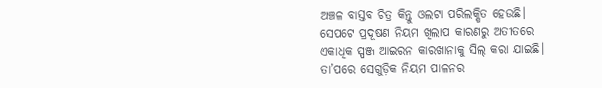ଅଞ୍ଚଳ ବାସ୍ତବ ଚିତ୍ର କିନ୍ତୁ ଓଲଟା ପରିଲକ୍ଷିତ ହେଉଛି। ସେପଟେ ପ୍ରଦୂଷଣ ନିୟମ ଖିଲାପ କାରଣରୁ ଅତୀତରେ ଏକାଧିକ ସ୍ପଞ୍ଜ ଆଇରନ କାରଖାନାକୁ ସିଲ୍ କରା ଯାଇଛି। ତା’ପରେ ସେଗୁଡ଼ିକ ନିୟମ ପାଳନର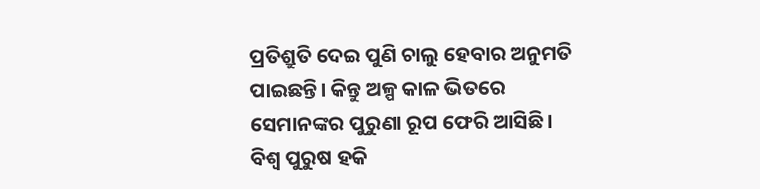ପ୍ରତିଶ୍ରୁତି ଦେଇ ପୁଣି ଚାଲୁ ହେବାର ଅନୁମତି ପାଇଛନ୍ତି। କିନ୍ତୁ ଅଳ୍ପ କାଳ ଭିତରେ ସେମାନଙ୍କର ପୁରୁଣା ରୂପ ଫେରି ଆସିଛି। ବିଶ୍ବ ପୁରୁଷ ହକି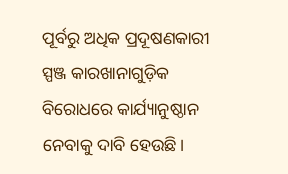ପୂର୍ବରୁ ଅଧିକ ପ୍ରଦୂଷଣକାରୀ ସ୍ପଞ୍ଜ କାରଖାନାଗୁଡ଼ିକ ବିରୋଧରେ କାର୍ଯ୍ୟାନୁଷ୍ଠାନ ନେବାକୁ ଦାବି ହେଉଛି।